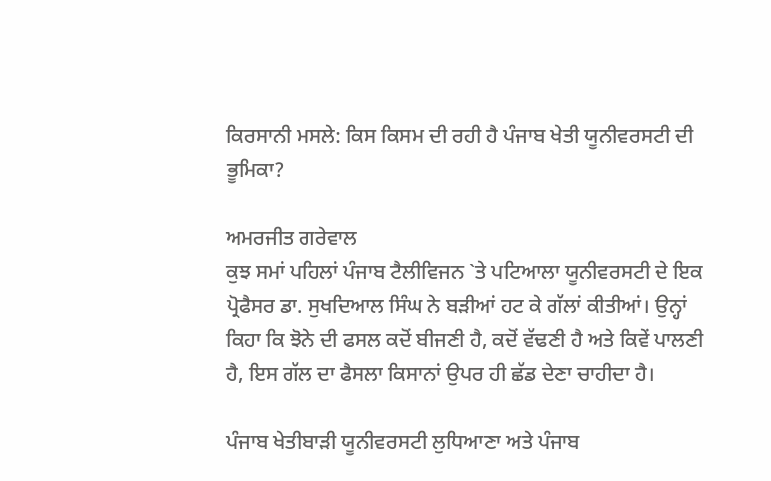ਕਿਰਸਾਨੀ ਮਸਲੇ: ਕਿਸ ਕਿਸਮ ਦੀ ਰਹੀ ਹੈ ਪੰਜਾਬ ਖੇਤੀ ਯੂਨੀਵਰਸਟੀ ਦੀ ਭੂਮਿਕਾ?

ਅਮਰਜੀਤ ਗਰੇਵਾਲ
ਕੁਝ ਸਮਾਂ ਪਹਿਲਾਂ ਪੰਜਾਬ ਟੈਲੀਵਿਜਨ `ਤੇ ਪਟਿਆਲਾ ਯੂਨੀਵਰਸਟੀ ਦੇ ਇਕ ਪ੍ਰੋਫੈਸਰ ਡਾ. ਸੁਖਦਿਆਲ ਸਿੰਘ ਨੇ ਬੜੀਆਂ ਹਟ ਕੇ ਗੱਲਾਂ ਕੀਤੀਆਂ। ਉਨ੍ਹਾਂ ਕਿਹਾ ਕਿ ਝੋਨੇ ਦੀ ਫਸਲ ਕਦੋਂ ਬੀਜਣੀ ਹੈ, ਕਦੋਂ ਵੱਢਣੀ ਹੈ ਅਤੇ ਕਿਵੇਂ ਪਾਲਣੀ ਹੈ, ਇਸ ਗੱਲ ਦਾ ਫੈਸਲਾ ਕਿਸਾਨਾਂ ਉਪਰ ਹੀ ਛੱਡ ਦੇਣਾ ਚਾਹੀਦਾ ਹੈ।

ਪੰਜਾਬ ਖੇਤੀਬਾੜੀ ਯੂਨੀਵਰਸਟੀ ਲੁਧਿਆਣਾ ਅਤੇ ਪੰਜਾਬ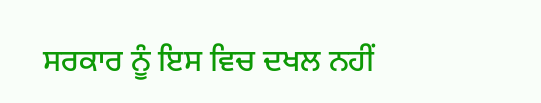ਸਰਕਾਰ ਨੂੰ ਇਸ ਵਿਚ ਦਖਲ ਨਹੀਂ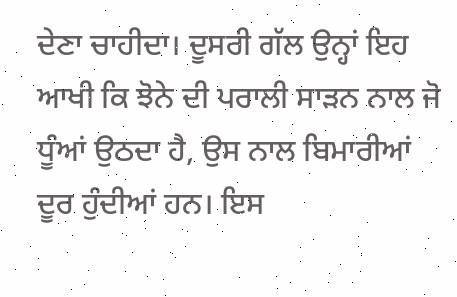ਦੇਣਾ ਚਾਹੀਦਾ। ਦੂਸਰੀ ਗੱਲ ਉਨ੍ਹਾਂ ਇਹ ਆਖੀ ਕਿ ਝੋਨੇ ਦੀ ਪਰਾਲੀ ਸਾੜਨ ਨਾਲ ਜੋ ਧੂੰਆਂ ਉਠਦਾ ਹੈ, ਉਸ ਨਾਲ ਬਿਮਾਰੀਆਂ ਦੂਰ ਹੁੰਦੀਆਂ ਹਨ। ਇਸ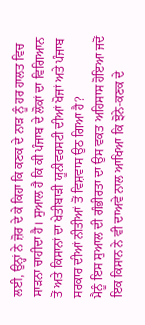ਲਈ, ਉਨ੍ਹਾਂ ਨੇ ਜ਼ੋਰ ਦੇ ਕੇ ਕਿਹਾ ਕਿ ਕਣਕ ਦੇ ਨਾੜ ਨੂੰ ਹਰ ਹਾਲਤ ਵਿਚ ਸਾੜਨਾ ਚਾਹੀਦਾ ਹੈ। ਸੁਆਲ ਹੈ ਕਿ ਕੀ ਪੰਜਾਬ ਦੇ ਲੋਕਾਂ ਦਾ ਵਿਗਿਆਨ ਤੋਂ ਅਤੇ ਕਿਸਾਨਾਂ ਦਾ ਖੇਤੀਬਾੜੀ ਯੂਨੀਵਰਸਟੀ ਦੀਆਂ ਖੋਜਾਂ ਅਤੇ ਪੰਜਾਬ ਸਰਕਾਰ ਦੀਆਂ ਨੀਤੀਆਂ ਤੋਂ ਵਿਸ਼ਵਾਸ ਉਠ ਗਿਆ ਹੈ?
ਮੈਨੂੰ ਇਸ ਸੁਆਲ ਦੀ ਗੰਭੀਰਤਾ ਦਾ ਉਸ ਵਕਤ ਅਹਿਸਾਸ ਹੋਇਆ ਜਦੋਂ ਇਕ ਕਿਸਾਨ ਨੇ ਵੀ ਦਾਅਵੇ ਨਾਲ ਆਖਿਆ ਕਿ ਝੋਨੇ-ਕਣਕ ਦੇ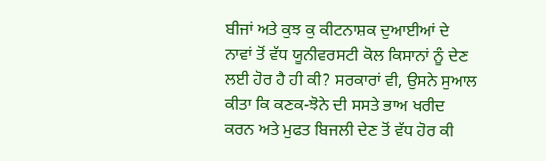ਬੀਜਾਂ ਅਤੇ ਕੁਝ ਕੁ ਕੀਟਨਾਸ਼ਕ ਦੁਆਈਆਂ ਦੇ ਨਾਵਾਂ ਤੋਂ ਵੱਧ ਯੂਨੀਵਰਸਟੀ ਕੋਲ ਕਿਸਾਨਾਂ ਨੂੰ ਦੇਣ ਲਈ ਹੋਰ ਹੈ ਹੀ ਕੀ? ਸਰਕਾਰਾਂ ਵੀ, ਉਸਨੇ ਸੁਆਲ ਕੀਤਾ ਕਿ ਕਣਕ-ਝੋਨੇ ਦੀ ਸਸਤੇ ਭਾਅ ਖਰੀਦ ਕਰਨ ਅਤੇ ਮੁਫਤ ਬਿਜਲੀ ਦੇਣ ਤੋਂ ਵੱਧ ਹੋਰ ਕੀ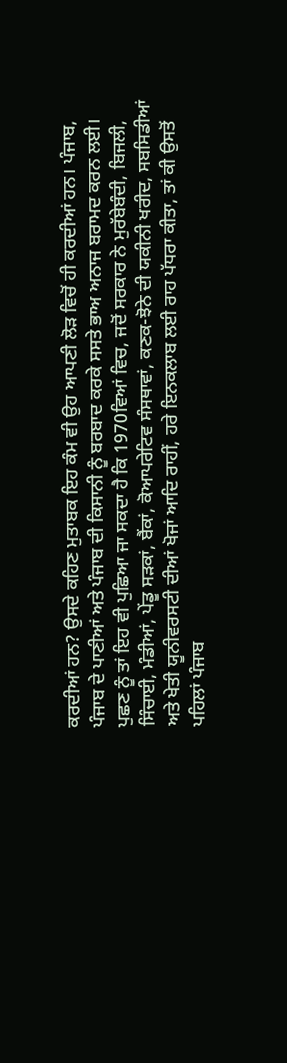ਕਰਦੀਆਂ ਹਨ? ਉਸਦੇ ਕਹਿਣ ਮੁਤਾਬਕ ਇਹ ਕੰਮ ਵੀ ਉਹ ਆਪਣੀ ਲੋੜ ਵਿਚੋਂ ਹੀ ਕਰਦੀਆਂ ਹਨ। ਪੰਜਾਬ, ਪੰਜਾਬ ਦੇ ਪਾਣੀਆਂ ਅਤੇ ਪੰਜਾਬ ਦੀ ਕਿਸਾਨੀ ਨੂੰ ਬਰਬਾਦ ਕਰਕੇ ਸਸਤੇ ਭਾਅ ਅਨਾਜ ਬਰਾਮਦ ਕਰਨ ਲਈ।
ਪੁਛਣ ਨੂੰ ਤਾਂ ਇਹ ਵੀ ਪੁਛਿਆ ਜਾ ਸਕਦਾ ਹੈ ਕਿ 1970ਵਿਆਂ ਵਿਚ, ਜਦੋਂ ਸਰਕਾਰ ਨੇ ਮੁਰੱਬੇਬੰਦੀ, ਬਿਜਲੀ, ਸਿੰਚਾਈ, ਮੰਡੀਆਂ, ਪੇਂਡੂ ਸੜਕਾਂ, ਬੈਂਕਾਂ, ਕੋਆਪਰੇਟਿਵ ਸੰਸਥਾਵਾਂ, ਕਣਕ-ਝੋਨੇ ਦੀ ਯਕੀਨੀ ਖਰੀਦ, ਸਬਸਿਡੀਆਂ ਅਤੇ ਖੇਤੀ ਯੂਨੀਵਰਸਟੀ ਦੀਆਂ ਖੋਜਾਂ ਆਦਿ ਰਾਹੀਂ, ਹਰੇ ਇਨਕਲਾਬ ਲਈ ਰਾਹ ਪੱਧਰਾ ਕੀਤਾ, ਤਾਂ ਕੀ ਉਸਤੋਂ ਪਹਿਲਾਂ ਪੰਜਾਬ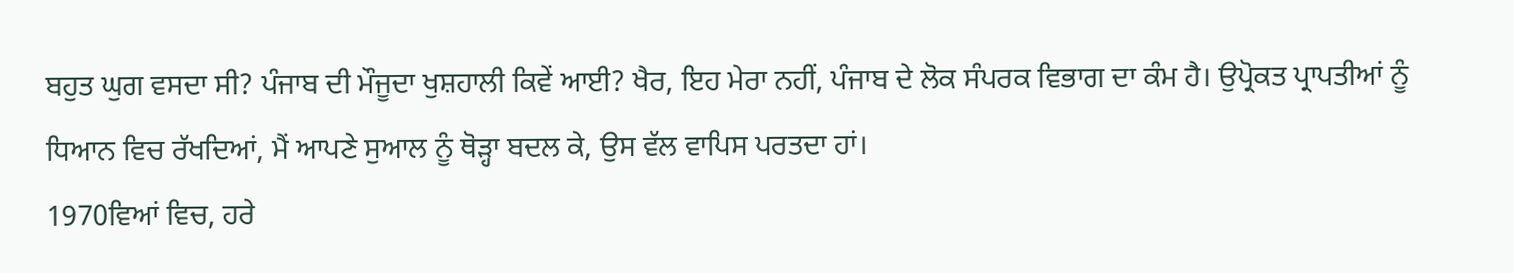ਬਹੁਤ ਘੁਗ ਵਸਦਾ ਸੀ? ਪੰਜਾਬ ਦੀ ਮੌਜੂਦਾ ਖੁਸ਼ਹਾਲੀ ਕਿਵੇਂ ਆਈ? ਖੈਰ, ਇਹ ਮੇਰਾ ਨਹੀਂ, ਪੰਜਾਬ ਦੇ ਲੋਕ ਸੰਪਰਕ ਵਿਭਾਗ ਦਾ ਕੰਮ ਹੈ। ਉਪ੍ਰੋਕਤ ਪ੍ਰਾਪਤੀਆਂ ਨੂੰ ਧਿਆਨ ਵਿਚ ਰੱਖਦਿਆਂ, ਮੈਂ ਆਪਣੇ ਸੁਆਲ ਨੂੰ ਥੋੜ੍ਹਾ ਬਦਲ ਕੇ, ਉਸ ਵੱਲ ਵਾਪਿਸ ਪਰਤਦਾ ਹਾਂ।
1970ਵਿਆਂ ਵਿਚ, ਹਰੇ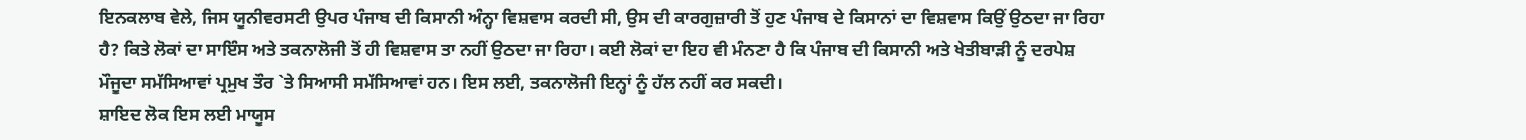ਇਨਕਲਾਬ ਵੇਲੇ, ਜਿਸ ਯੂਨੀਵਰਸਟੀ ਉਪਰ ਪੰਜਾਬ ਦੀ ਕਿਸਾਨੀ ਅੰਨ੍ਹਾ ਵਿਸ਼ਵਾਸ ਕਰਦੀ ਸੀ, ਉਸ ਦੀ ਕਾਰਗੁਜ਼ਾਰੀ ਤੋਂ ਹੁਣ ਪੰਜਾਬ ਦੇ ਕਿਸਾਨਾਂ ਦਾ ਵਿਸ਼ਵਾਸ ਕਿਉਂ ਉਠਦਾ ਜਾ ਰਿਹਾ ਹੈ? ਕਿਤੇ ਲੋਕਾਂ ਦਾ ਸਾਇੰਸ ਅਤੇ ਤਕਨਾਲੋਜੀ ਤੋਂ ਹੀ ਵਿਸ਼ਵਾਸ ਤਾ ਨਹੀਂ ਉਠਦਾ ਜਾ ਰਿਹਾ। ਕਈ ਲੋਕਾਂ ਦਾ ਇਹ ਵੀ ਮੰਨਣਾ ਹੈ ਕਿ ਪੰਜਾਬ ਦੀ ਕਿਸਾਨੀ ਅਤੇ ਖੇਤੀਬਾੜੀ ਨੂੰ ਦਰਪੇਸ਼ ਮੌਜੂਦਾ ਸਮੱਸਿਆਵਾਂ ਪ੍ਰਮੁਖ ਤੌਰ `ਤੇ ਸਿਆਸੀ ਸਮੱਸਿਆਵਾਂ ਹਨ। ਇਸ ਲਈ, ਤਕਨਾਲੋਜੀ ਇਨ੍ਹਾਂ ਨੂੰ ਹੱਲ ਨਹੀਂ ਕਰ ਸਕਦੀ।
ਸ਼ਾਇਦ ਲੋਕ ਇਸ ਲਈ ਮਾਯੂਸ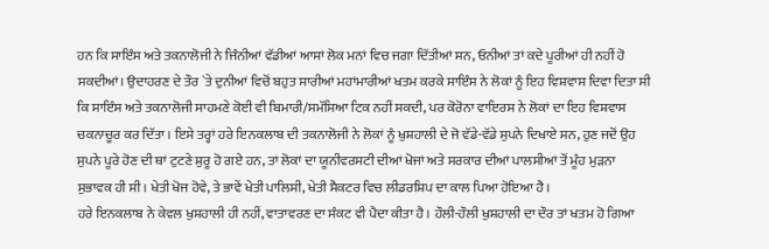ਹਨ ਕਿ ਸਾਇੰਸ ਅਤੇ ਤਕਨਾਲੋਜੀ ਨੇ ਜਿੰਨੀਆਂ ਵੱਡੀਆਂ ਆਸਾਂ ਲੋਕ ਮਨਾਂ ਵਿਚ ਜਗਾ ਦਿੱਤੀਆਂ ਸਨ, ਓਨੀਆਂ ਤਾਂ ਕਦੇ ਪੂਰੀਆਂ ਹੀ ਨਹੀਂ ਹੋ ਸਕਦੀਆਂ। ਉਦਾਹਰਣ ਦੇ ਤੌਰ `ਤੇ ਦੁਨੀਆਂ ਵਿਚੋਂ ਬਹੁਤ ਸਾਰੀਆਂ ਮਹਾਂਮਾਰੀਆਂ ਖਤਮ ਕਰਕੇ ਸਾਇੰਸ ਨੇ ਲੋਕਾਂ ਨੂੰ ਇਹ ਵਿਸ਼ਵਾਸ ਦਿਵਾ ਦਿਤਾ ਸੀ ਕਿ ਸਾਇੰਸ ਅਤੇ ਤਕਨਾਲੋਜੀ ਸਾਹਮਣੇ ਕੋਈ ਵੀ ਬਿਮਾਰੀ/ਸਮੱਸਿਆ ਟਿਕ ਨਹੀਂ ਸਕਦੀ, ਪਰ ਕੋਰੋਨਾ ਵਾਇਰਸ ਨੇ ਲੋਕਾਂ ਦਾ ਇਹ ਵਿਸ਼ਵਾਸ ਚਕਨਾਚੂਰ ਕਰ ਦਿੱਤਾ। ਇਸੇ ਤਰ੍ਹਾਂ ਹਰੇ ਇਨਕਲਾਬ ਦੀ ਤਕਨਾਲੋਜੀ ਨੇ ਲੋਕਾਂ ਨੂੰ ਖੁਸ਼ਹਾਲੀ ਦੇ ਜੋ ਵੱਡੇ-ਵੱਡੇ ਸੁਪਨੇ ਦਿਖਾਏ ਸਨ, ਹੁਣ ਜਦੋਂ ਉਹ ਸੁਪਨੇ ਪੂਰੇ ਹੋਣ ਦੀ ਥਾਂ ਟੁਟਣੇ ਸ਼ੁਰੂ ਹੋ ਗਏ ਹਨ, ਤਾਂ ਲੋਕਾਂ ਦਾ ਯੂਨੀਵਰਸਟੀ ਦੀਆਂ ਖੋਜਾਂ ਅਤੇ ਸਰਕਾਰ ਦੀਆਂ ਪਾਲਸੀਆਂ ਤੋਂ ਮੂੰਹ ਮੁੜਨਾ ਸੁਭਾਵਕ ਹੀ ਸੀ। ਖੇਤੀ ਖੋਜ ਹੋਵੇ, ਤੇ ਭਾਵੇਂ ਖੇਤੀ ਪਾਲਿਸੀ, ਖੇਤੀ ਸੈਕਟਰ ਵਿਚ ਲੀਡਰਸ਼ਿਪ ਦਾ ਕਾਲ ਪਿਆ ਹੋਇਆ ਹੈ।
ਹਰੇ ਇਨਕਲਾਬ ਨੇ ਕੇਵਲ ਖੁਸ਼ਹਾਲੀ ਹੀ ਨਹੀਂ, ਵਾਤਾਵਰਣ ਦਾ ਸੰਕਟ ਵੀ ਪੈਦਾ ਕੀਤਾ ਹੈ। ਹੌਲੀ-ਹੌਲੀ ਖੁਸ਼ਹਾਲੀ ਦਾ ਦੌਰ ਤਾਂ ਖਤਮ ਹੋ ਗਿਆ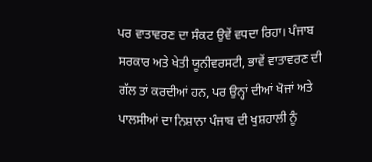ਪਰ ਵਾਤਾਵਰਣ ਦਾ ਸੰਕਟ ਉਵੇਂ ਵਧਦਾ ਰਿਹਾ। ਪੰਜਾਬ ਸਰਕਾਰ ਅਤੇ ਖੇਤੀ ਯੂਨੀਵਰਸਟੀ, ਭਾਵੇਂ ਵਾਤਾਵਰਣ ਦੀ ਗੱਲ ਤਾਂ ਕਰਦੀਆਂ ਹਨ, ਪਰ ਉਨ੍ਹਾਂ ਦੀਆਂ ਖੋਜਾਂ ਅਤੇ ਪਾਲਸੀਆਂ ਦਾ ਨਿਸ਼ਾਨਾ ਪੰਜਾਬ ਦੀ ਖੁਸ਼ਹਾਲੀ ਨੂੰ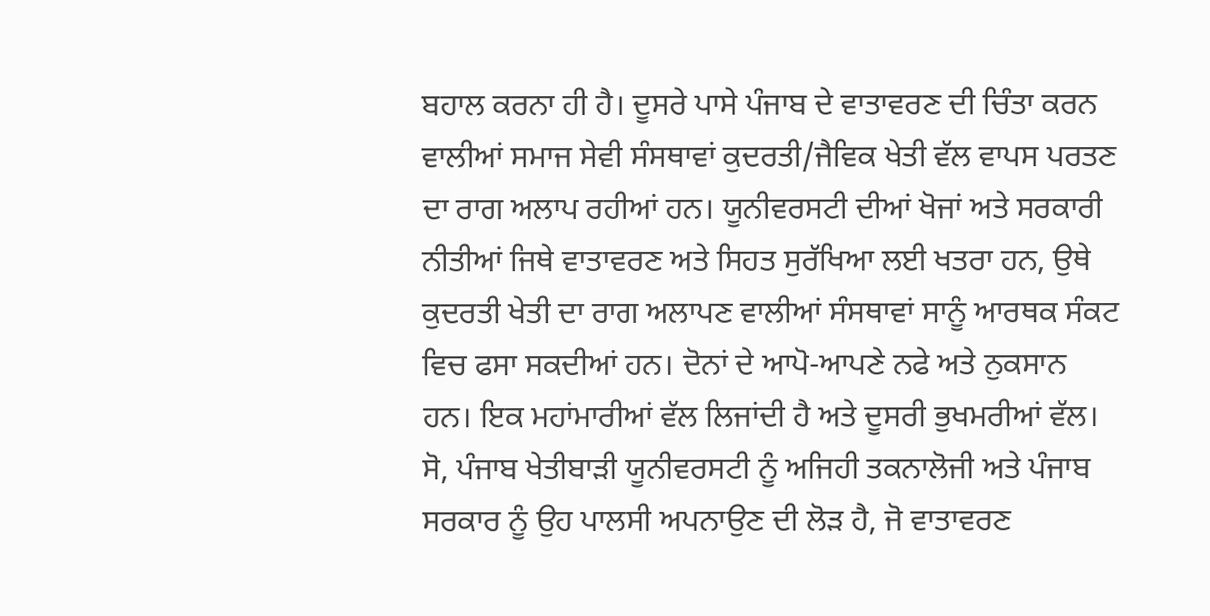ਬਹਾਲ ਕਰਨਾ ਹੀ ਹੈ। ਦੂਸਰੇ ਪਾਸੇ ਪੰਜਾਬ ਦੇ ਵਾਤਾਵਰਣ ਦੀ ਚਿੰਤਾ ਕਰਨ ਵਾਲੀਆਂ ਸਮਾਜ ਸੇਵੀ ਸੰਸਥਾਵਾਂ ਕੁਦਰਤੀ/ਜੈਵਿਕ ਖੇਤੀ ਵੱਲ ਵਾਪਸ ਪਰਤਣ ਦਾ ਰਾਗ ਅਲਾਪ ਰਹੀਆਂ ਹਨ। ਯੂਨੀਵਰਸਟੀ ਦੀਆਂ ਖੋਜਾਂ ਅਤੇ ਸਰਕਾਰੀ ਨੀਤੀਆਂ ਜਿਥੇ ਵਾਤਾਵਰਣ ਅਤੇ ਸਿਹਤ ਸੁਰੱਖਿਆ ਲਈ ਖਤਰਾ ਹਨ, ਉਥੇ ਕੁਦਰਤੀ ਖੇਤੀ ਦਾ ਰਾਗ ਅਲਾਪਣ ਵਾਲੀਆਂ ਸੰਸਥਾਵਾਂ ਸਾਨੂੰ ਆਰਥਕ ਸੰਕਟ ਵਿਚ ਫਸਾ ਸਕਦੀਆਂ ਹਨ। ਦੋਨਾਂ ਦੇ ਆਪੋ-ਆਪਣੇ ਨਫੇ ਅਤੇ ਨੁਕਸਾਨ ਹਨ। ਇਕ ਮਹਾਂਮਾਰੀਆਂ ਵੱਲ ਲਿਜਾਂਦੀ ਹੈ ਅਤੇ ਦੂਸਰੀ ਭੁਖਮਰੀਆਂ ਵੱਲ।
ਸੋ, ਪੰਜਾਬ ਖੇਤੀਬਾੜੀ ਯੂਨੀਵਰਸਟੀ ਨੂੰ ਅਜਿਹੀ ਤਕਨਾਲੋਜੀ ਅਤੇ ਪੰਜਾਬ ਸਰਕਾਰ ਨੂੰ ਉਹ ਪਾਲਸੀ ਅਪਨਾਉਣ ਦੀ ਲੋੜ ਹੈ, ਜੋ ਵਾਤਾਵਰਣ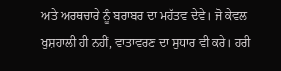ਅਤੇ ਅਰਥਚਾਰੇ ਨੂੰ ਬਰਾਬਰ ਦਾ ਮਹੱਤਵ ਦੇਵੇ। ਜੋ ਕੇਵਲ ਖੁਸ਼ਹਾਲੀ ਹੀ ਨਹੀਂ, ਵਾਤਾਵਰਣ ਦਾ ਸੁਧਾਰ ਵੀ ਕਰੇ। ਹਰੀ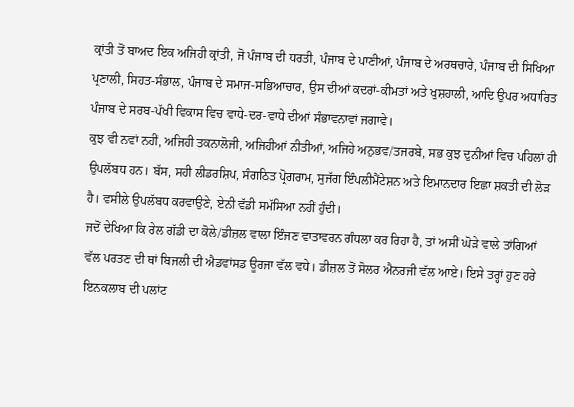ਕ੍ਰਾਂਤੀ ਤੋਂ ਬਾਅਦ ਇਕ ਅਜਿਹੀ ਕ੍ਰਾਂਤੀ, ਜੋ ਪੰਜਾਬ ਦੀ ਧਰਤੀ, ਪੰਜਾਬ ਦੇ ਪਾਣੀਆਂ, ਪੰਜਾਬ ਦੇ ਅਰਥਚਾਰੇ, ਪੰਜਾਬ ਦੀ ਸਿਖਿਆ ਪ੍ਰਣਾਲੀ, ਸਿਹਤ-ਸੰਭਾਲ, ਪੰਜਾਬ ਦੇ ਸਮਾਜ-ਸਭਿਆਚਾਰ, ਉਸ ਦੀਆਂ ਕਦਰਾਂ-ਕੀਮਤਾਂ ਅਤੇ ਖੁਸ਼ਹਾਲੀ, ਆਦਿ ਉਪਰ ਅਧਾਰਿਤ ਪੰਜਾਬ ਦੇ ਸਰਬ-ਪੱਖੀ ਵਿਕਾਸ ਵਿਚ ਵਾਧੇ-ਦਰ-ਵਾਧੇ ਦੀਆਂ ਸੰਭਾਵਨਾਵਾਂ ਜਗਾਵੇ।
ਕੁਝ ਵੀ ਨਵਾਂ ਨਹੀਂ, ਅਜਿਹੀ ਤਕਨਾਲੋਜੀ, ਅਜਿਹੀਆਂ ਨੀਤੀਆਂ, ਅਜਿਹੇ ਅਨੁਭਵ/ਤਜਰਬੇ, ਸਭ ਕੁਝ ਦੁਨੀਆਂ ਵਿਚ ਪਹਿਲਾਂ ਹੀ ਉਪਲੱਬਧ ਹਨ। ਬੱਸ, ਸਹੀ ਲੀਡਰਸ਼ਿਪ, ਸੰਗਠਿਤ ਪ੍ਰੋਗਰਾਮ, ਸੁਜੱਗ ਇੰਪਲੀਮੈਂਟੇਸ਼ਨ ਅਤੇ ਇਮਾਨਦਾਰ ਇਛਾ ਸ਼ਕਤੀ ਦੀ ਲੋੜ ਹੈ। ਵਸੀਲੇ ਉਪਲੱਬਧ ਕਰਵਾਉਣੇ, ਏਨੀ ਵੱਡੀ ਸਮੱਸਿਆ ਨਹੀਂ ਹੁੰਦੀ।
ਜਦੋਂ ਦੇਖਿਆ ਕਿ ਰੇਲ ਗੱਡੀ ਦਾ ਕੋਲੇ/ਡੀਜ਼ਲ ਵਾਲਾ ਇੰਜਣ ਵਾਤਾਵਰਨ ਗੰਧਲਾ ਕਰ ਰਿਹਾ ਹੈ, ਤਾਂ ਅਸੀਂ ਘੋੜੇ ਵਾਲੇ ਤਾਂਗਿਆਂ ਵੱਲ ਪਰਤਣ ਦੀ ਥਾਂ ਬਿਜਲੀ ਦੀ ਐਡਵਾਂਸਡ ਊਰਜਾ ਵੱਲ ਵਧੇ। ਡੀਜ਼ਲ ਤੋਂ ਸੋਲਰ ਐਨਰਜੀ ਵੱਲ ਆਏ। ਇਸੇ ਤਰ੍ਹਾਂ ਹੁਣ ਹਰੇ ਇਨਕਲਾਬ ਦੀ ਪਲਾਂਟ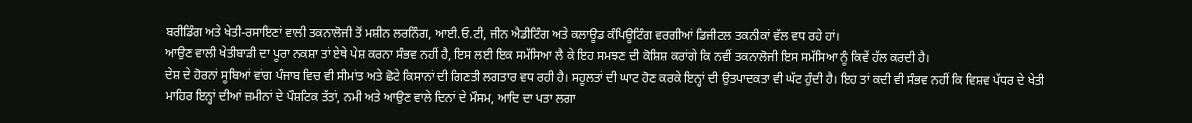ਬਰੀਡਿੰਗ ਅਤੇ ਖੇਤੀ-ਰਸਾਇਣਾਂ ਵਾਲੀ ਤਕਨਾਲੋਜੀ ਤੋਂ ਮਸ਼ੀਨ ਲਰਨਿੰਗ, ਆਈ.ਓ.ਟੀ, ਜੀਨ ਐਡੀਟਿੰਗ ਅਤੇ ਕਲਾਊਡ ਕੰਪਿਊਟਿੰਗ ਵਰਗੀਆਂ ਡਿਜੀਟਲ ਤਕਨੀਕਾਂ ਵੱਲ ਵਧ ਰਹੇ ਹਾਂ।
ਆਉਣ ਵਾਲੀ ਖੇਤੀਬਾੜੀ ਦਾ ਪੂਰਾ ਨਕਸ਼ਾ ਤਾਂ ਏਥੇ ਪੇਸ਼ ਕਰਨਾ ਸੰਭਵ ਨਹੀਂ ਹੈ, ਇਸ ਲਈ ਇਕ ਸਮੱਸਿਆ ਲੈ ਕੇ ਇਹ ਸਮਝਣ ਦੀ ਕੋਸ਼ਿਸ਼ ਕਰਾਂਗੇ ਕਿ ਨਵੀਂ ਤਕਨਾਲੋਜੀ ਇਸ ਸਮੱਸਿਆ ਨੂੰ ਕਿਵੇਂ ਹੱਲ ਕਰਦੀ ਹੈ।
ਦੇਸ਼ ਦੇ ਹੋਰਨਾਂ ਸੂਬਿਆਂ ਵਾਂਗ ਪੰਜਾਬ ਵਿਚ ਵੀ ਸੀਮਾਂਤ ਅਤੇ ਛੋਟੇ ਕਿਸਾਨਾਂ ਦੀ ਗਿਣਤੀ ਲਗਤਾਰ ਵਧ ਰਹੀ ਹੈ। ਸਹੂਲਤਾਂ ਦੀ ਘਾਟ ਹੋਣ ਕਰਕੇ ਇਨ੍ਹਾਂ ਦੀ ਉਤਪਾਦਕਤਾ ਵੀ ਘੱਟ ਹੁੰਦੀ ਹੈ। ਇਹ ਤਾਂ ਕਦੀ ਵੀ ਸੰਭਵ ਨਹੀਂ ਕਿ ਵਿਸ਼ਵ ਪੱਧਰ ਦੇ ਖੇਤੀ ਮਾਹਿਰ ਇਨ੍ਹਾਂ ਦੀਆਂ ਜ਼ਮੀਨਾਂ ਦੇ ਪੌਸ਼ਟਿਕ ਤੱਤਾਂ, ਨਮੀ ਅਤੇ ਆਉਣ ਵਾਲੇ ਦਿਨਾਂ ਦੇ ਮੌਸਮ, ਆਦਿ ਦਾ ਪਤਾ ਲਗਾ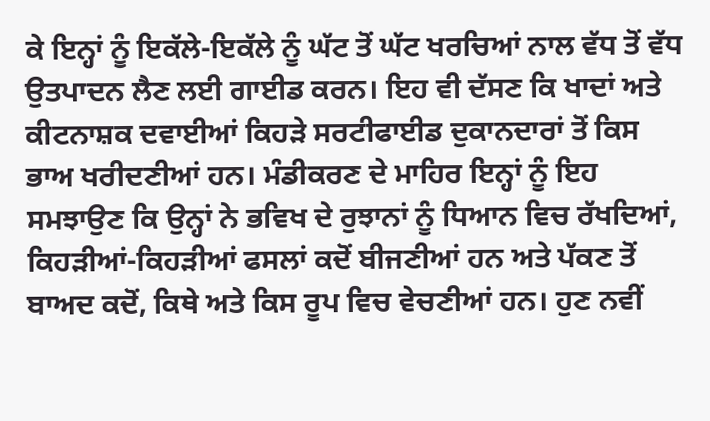ਕੇ ਇਨ੍ਹਾਂ ਨੂੰ ਇਕੱਲੇ-ਇਕੱਲੇ ਨੂੰ ਘੱਟ ਤੋਂ ਘੱਟ ਖਰਚਿਆਂ ਨਾਲ ਵੱਧ ਤੋਂ ਵੱਧ ਉਤਪਾਦਨ ਲੈਣ ਲਈ ਗਾਈਡ ਕਰਨ। ਇਹ ਵੀ ਦੱਸਣ ਕਿ ਖਾਦਾਂ ਅਤੇ ਕੀਟਨਾਸ਼ਕ ਦਵਾਈਆਂ ਕਿਹੜੇ ਸਰਟੀਫਾਈਡ ਦੁਕਾਨਦਾਰਾਂ ਤੋਂ ਕਿਸ ਭਾਅ ਖਰੀਦਣੀਆਂ ਹਨ। ਮੰਡੀਕਰਣ ਦੇ ਮਾਹਿਰ ਇਨ੍ਹਾਂ ਨੂੰ ਇਹ ਸਮਝਾਉਣ ਕਿ ਉਨ੍ਹਾਂ ਨੇ ਭਵਿਖ ਦੇ ਰੁਝਾਨਾਂ ਨੂੰ ਧਿਆਨ ਵਿਚ ਰੱਖਦਿਆਂ, ਕਿਹੜੀਆਂ-ਕਿਹੜੀਆਂ ਫਸਲਾਂ ਕਦੋਂ ਬੀਜਣੀਆਂ ਹਨ ਅਤੇ ਪੱਕਣ ਤੋਂ ਬਾਅਦ ਕਦੋਂ, ਕਿਥੇ ਅਤੇ ਕਿਸ ਰੂਪ ਵਿਚ ਵੇਚਣੀਆਂ ਹਨ। ਹੁਣ ਨਵੀਂ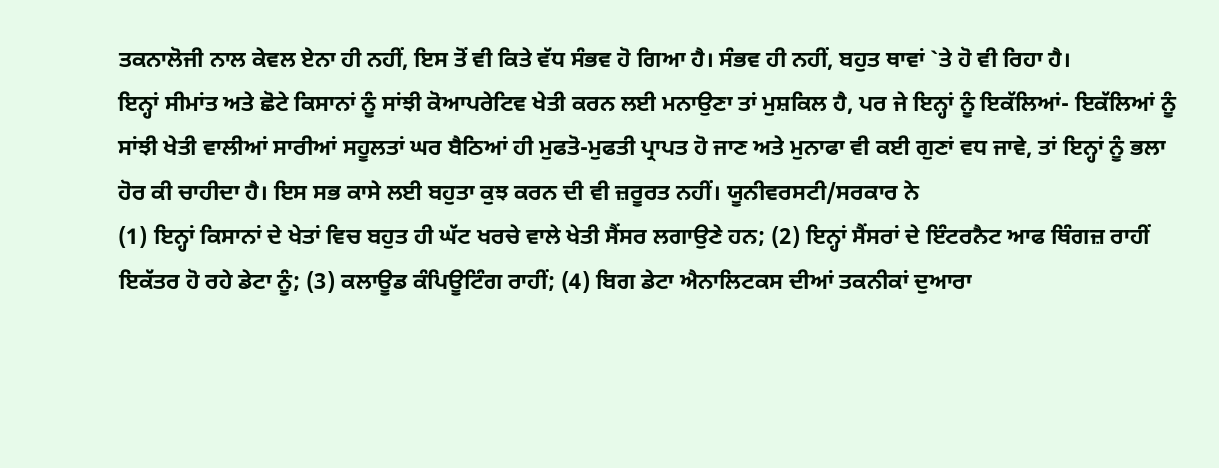ਤਕਨਾਲੋਜੀ ਨਾਲ ਕੇਵਲ ਏਨਾ ਹੀ ਨਹੀਂ, ਇਸ ਤੋਂ ਵੀ ਕਿਤੇ ਵੱਧ ਸੰਭਵ ਹੋ ਗਿਆ ਹੈ। ਸੰਭਵ ਹੀ ਨਹੀਂ, ਬਹੁਤ ਥਾਵਾਂ `ਤੇ ਹੋ ਵੀ ਰਿਹਾ ਹੈ।
ਇਨ੍ਹਾਂ ਸੀਮਾਂਤ ਅਤੇ ਛੋਟੇ ਕਿਸਾਨਾਂ ਨੂੰ ਸਾਂਝੀ ਕੋਆਪਰੇਟਿਵ ਖੇਤੀ ਕਰਨ ਲਈ ਮਨਾਉਣਾ ਤਾਂ ਮੁਸ਼ਕਿਲ ਹੈ, ਪਰ ਜੇ ਇਨ੍ਹਾਂ ਨੂੰ ਇਕੱਲਿਆਂ- ਇਕੱਲਿਆਂ ਨੂੰ ਸਾਂਝੀ ਖੇਤੀ ਵਾਲੀਆਂ ਸਾਰੀਆਂ ਸਹੂਲਤਾਂ ਘਰ ਬੈਠਿਆਂ ਹੀ ਮੁਫਤੋ-ਮੁਫਤੀ ਪ੍ਰਾਪਤ ਹੋ ਜਾਣ ਅਤੇ ਮੁਨਾਫਾ ਵੀ ਕਈ ਗੁਣਾਂ ਵਧ ਜਾਵੇ, ਤਾਂ ਇਨ੍ਹਾਂ ਨੂੰ ਭਲਾ ਹੋਰ ਕੀ ਚਾਹੀਦਾ ਹੈ। ਇਸ ਸਭ ਕਾਸੇ ਲਈ ਬਹੁਤਾ ਕੁਝ ਕਰਨ ਦੀ ਵੀ ਜ਼ਰੂਰਤ ਨਹੀਂ। ਯੂਨੀਵਰਸਟੀ/ਸਰਕਾਰ ਨੇ
(1) ਇਨ੍ਹਾਂ ਕਿਸਾਨਾਂ ਦੇ ਖੇਤਾਂ ਵਿਚ ਬਹੁਤ ਹੀ ਘੱਟ ਖਰਚੇ ਵਾਲੇ ਖੇਤੀ ਸੈਂਸਰ ਲਗਾਉਣੇ ਹਨ; (2) ਇਨ੍ਹਾਂ ਸੈਂਸਰਾਂ ਦੇ ਇੰਟਰਨੈਟ ਆਫ ਥਿੰਗਜ਼ ਰਾਹੀਂ ਇਕੱਤਰ ਹੋ ਰਹੇ ਡੇਟਾ ਨੂੰ; (3) ਕਲਾਊਡ ਕੰਪਿਊਟਿੰਗ ਰਾਹੀਂ; (4) ਬਿਗ ਡੇਟਾ ਐਨਾਲਿਟਕਸ ਦੀਆਂ ਤਕਨੀਕਾਂ ਦੁਆਰਾ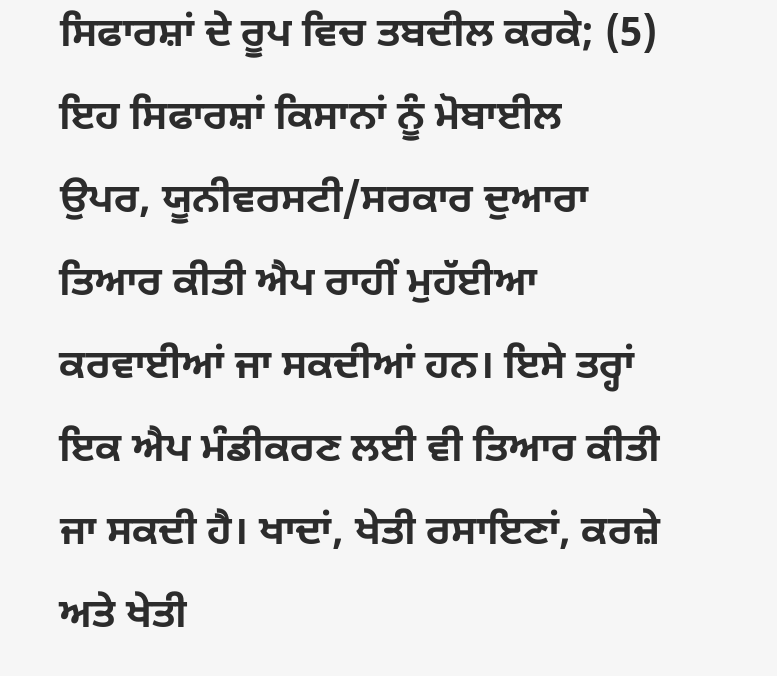ਸਿਫਾਰਸ਼ਾਂ ਦੇ ਰੂਪ ਵਿਚ ਤਬਦੀਲ ਕਰਕੇ; (5) ਇਹ ਸਿਫਾਰਸ਼ਾਂ ਕਿਸਾਨਾਂ ਨੂੰ ਮੋਬਾਈਲ ਉਪਰ, ਯੂਨੀਵਰਸਟੀ/ਸਰਕਾਰ ਦੁਆਰਾ ਤਿਆਰ ਕੀਤੀ ਐਪ ਰਾਹੀਂ ਮੁਹੱਈਆ ਕਰਵਾਈਆਂ ਜਾ ਸਕਦੀਆਂ ਹਨ। ਇਸੇ ਤਰ੍ਹਾਂ ਇਕ ਐਪ ਮੰਡੀਕਰਣ ਲਈ ਵੀ ਤਿਆਰ ਕੀਤੀ ਜਾ ਸਕਦੀ ਹੈ। ਖਾਦਾਂ, ਖੇਤੀ ਰਸਾਇਣਾਂ, ਕਰਜ਼ੇ ਅਤੇ ਖੇਤੀ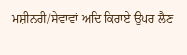ਮਸ਼ੀਨਰੀ/ਸੇਵਾਵਾਂ ਅਦਿ ਕਿਰਾਏ ਉਪਰ ਲੈਣ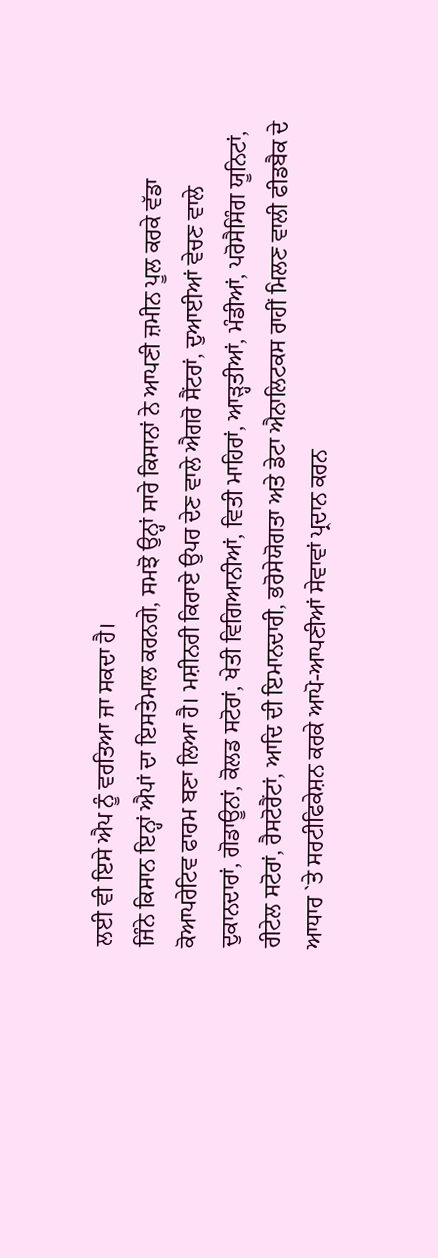ਲਈ ਵੀ ਇਸੇ ਐਪ ਨੂੰ ਵਰਤਿਆ ਜਾ ਸਕਦਾ ਹੈ।
ਜਿੰਨੇ ਕਿਸਾਨ ਇਨ੍ਹਾਂ ਐਪਾਂ ਦਾ ਇਸਤੇਮਾਲ ਕਰਨਗੇ, ਸਮਝੋ ਉਨ੍ਹਾਂ ਸਾਰੇ ਕਿਸਾਨਾਂ ਨੇ ਆਪਣੀ ਜ਼ਮੀਨ ਪੂਲ ਕਰਕੇ ਵੱਡਾ ਕੋਆਪਰੇਟਿਵ ਫਾਰਮ ਬਣਾ ਲਿਆ ਹੈ। ਮਸ਼ੀਨਰੀ ਕਿਰਾਏ ਉਪਰ ਦੇਣ ਵਾਲੇ ਐਗਰੋ ਸੈਂਟਰਾਂ, ਦੁਆਈਆਂ ਵੇਚਣ ਵਾਲੇ ਦੁਕਾਨਦਾਰਾਂ, ਗੋਡਾਊਨਾਂ, ਕੋਲਡ ਸਟੋਰਾਂ, ਖੇਤੀ ਵਿਗਿਆਨੀਆਂ, ਵਿਤੀ ਮਾਹਿਰਾਂ, ਆੜ੍ਹਤੀਆਂ, ਮੰਡੀਆਂ, ਪਰੋਸੈਸਿੰਗ ਯੂਨਿਟਾਂ, ਰੀਟੇਲ ਸਟੋਰਾਂ, ਰੈਸਟੋਰੈਂਟਾਂ, ਆਦਿ ਦੀ ਇਮਾਨਦਾਰੀ, ਭਰੋਸੇਯੋਗਤਾ ਅਤੇ ਡੇਟਾ ਐਨਾਲਿਟਕਸ ਰਾਹੀਂ ਮਿਲਣ ਵਾਲੀ ਫੀਡਬੈਕ ਦੇ ਆਧਾਰ `ਤੇ ਸਰਟੀਫਿਕੇਸ਼ਨ ਕਰਕੇ ਆਪੋ-ਆਪਣੀਆਂ ਸੇਵਾਵਾਂ ਪ੍ਰਦਾਨ ਕਰਨ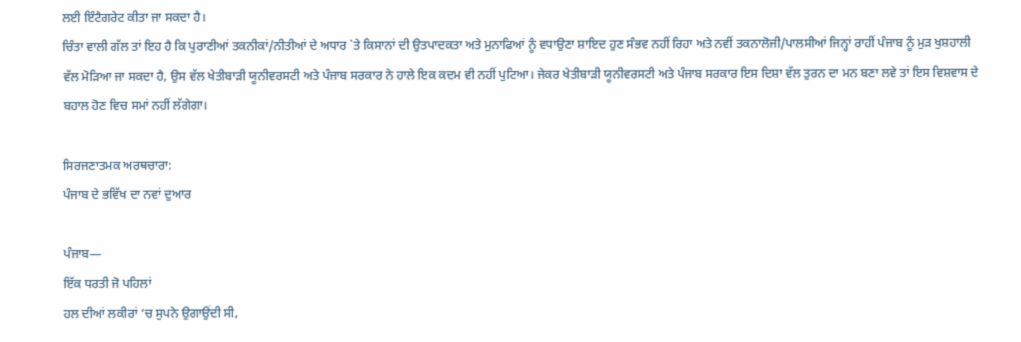ਲਈ ਇੰਟੈਗਰੇਟ ਕੀਤਾ ਜਾ ਸਕਦਾ ਹੈ।
ਚਿੰਤਾ ਵਾਲੀ ਗੱਲ ਤਾਂ ਇਹ ਹੈ ਕਿ ਪੁਰਾਣੀਆਂ ਤਕਨੀਕਾਂ/ਨੀਤੀਆਂ ਦੇ ਅਧਾਰ `ਤੇ ਕਿਸਾਨਾਂ ਦੀ ਉਤਪਾਦਕਤਾ ਅਤੇ ਮੁਨਾਫਿਆਂ ਨੂੰ ਵਧਾਉਣਾ ਸ਼ਾਇਦ ਹੁਣ ਸੰਭਵ ਨਹੀਂ ਰਿਹਾ ਅਤੇ ਨਵੀਂ ਤਕਨਾਲੋਜੀ/ਪਾਲਸੀਆਂ ਜਿਨ੍ਹਾਂ ਰਾਹੀਂ ਪੰਜਾਬ ਨੂੰ ਮੁੜ ਖੁਸ਼ਹਾਲੀ ਵੱਲ ਮੋੜਿਆ ਜਾ ਸਕਦਾ ਹੈ, ਉਸ ਵੱਲ ਖੇਤੀਬਾੜੀ ਯੂਨੀਵਰਸਟੀ ਅਤੇ ਪੰਜਾਬ ਸਰਕਾਰ ਨੇ ਹਾਲੇ ਇਕ ਕਦਮ ਵੀ ਨਹੀਂ ਪੁਟਿਆ। ਜੇਕਰ ਖੇਤੀਬਾੜੀ ਯੂਨੀਵਰਸਟੀ ਅਤੇ ਪੰਜਾਬ ਸਰਕਾਰ ਇਸ ਦਿਸ਼ਾ ਵੱਲ ਤੁਰਨ ਦਾ ਮਨ ਬਣਾ ਲਵੇ ਤਾਂ ਇਸ ਵਿਸ਼ਵਾਸ ਦੇ ਬਹਾਲ ਹੋਣ ਵਿਚ ਸਮਾਂ ਨਹੀਂ ਲੱਗੇਗਾ।

ਸਿਰਜਣਾਤਮਕ ਅਰਥਚਾਰਾ:
ਪੰਜਾਬ ਦੇ ਭਵਿੱਖ ਦਾ ਨਵਾਂ ਦੁਆਰ

ਪੰਜਾਬ—
ਇੱਕ ਧਰਤੀ ਜੋ ਪਹਿਲਾਂ
ਹਲ ਦੀਆਂ ਲਕੀਰਾਂ ‘ਚ ਸੁਪਨੇ ਉਗਾਉਂਦੀ ਸੀ,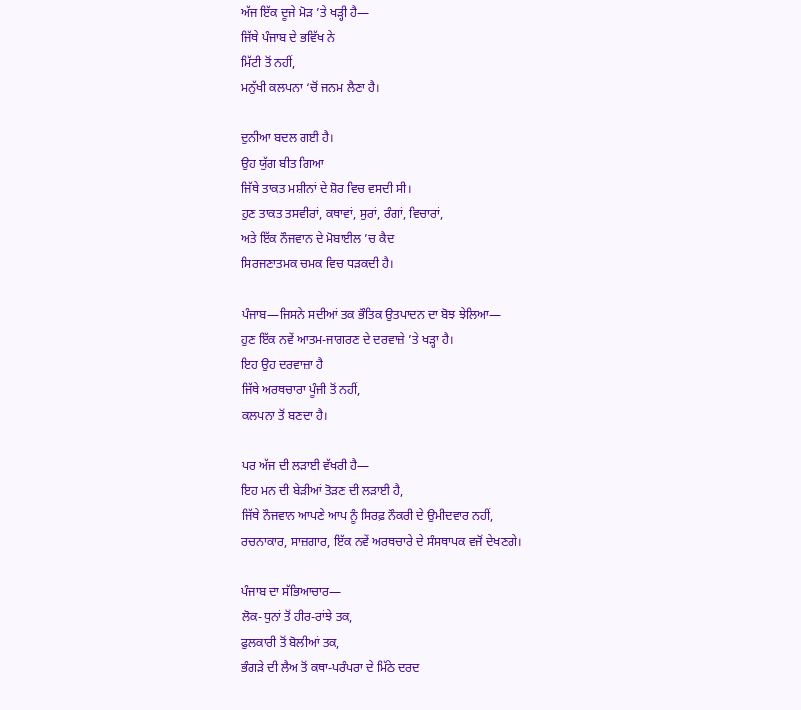ਅੱਜ ਇੱਕ ਦੂਜੇ ਮੋੜ ’ਤੇ ਖੜ੍ਹੀ ਹੈ—
ਜਿੱਥੇ ਪੰਜਾਬ ਦੇ ਭਵਿੱਖ ਨੇ
ਮਿੱਟੀ ਤੋਂ ਨਹੀਂ,
ਮਨੁੱਖੀ ਕਲਪਨਾ ‘ਚੋਂ ਜਨਮ ਲੈਣਾ ਹੈ।

ਦੁਨੀਆ ਬਦਲ ਗਈ ਹੈ।
ਉਹ ਯੁੱਗ ਬੀਤ ਗਿਆ
ਜਿੱਥੇ ਤਾਕਤ ਮਸ਼ੀਨਾਂ ਦੇ ਸ਼ੋਰ ਵਿਚ ਵਸਦੀ ਸੀ।
ਹੁਣ ਤਾਕਤ ਤਸਵੀਰਾਂ, ਕਥਾਵਾਂ, ਸੁਰਾਂ, ਰੰਗਾਂ, ਵਿਚਾਰਾਂ,
ਅਤੇ ਇੱਕ ਨੌਜਵਾਨ ਦੇ ਮੋਬਾਈਲ ’ਚ ਕੈਦ
ਸਿਰਜਣਾਤਮਕ ਚਮਕ ਵਿਚ ਧੜਕਦੀ ਹੈ।

ਪੰਜਾਬ—ਜਿਸਨੇ ਸਦੀਆਂ ਤਕ ਭੌਤਿਕ ਉਤਪਾਦਨ ਦਾ ਬੋਝ ਝੇਲਿਆ—
ਹੁਣ ਇੱਕ ਨਵੇਂ ਆਤਮ-ਜਾਗਰਣ ਦੇ ਦਰਵਾਜ਼ੇ ’ਤੇ ਖੜ੍ਹਾ ਹੈ।
ਇਹ ਉਹ ਦਰਵਾਜ਼ਾ ਹੈ
ਜਿੱਥੇ ਅਰਥਚਾਰਾ ਪੂੰਜੀ ਤੋਂ ਨਹੀਂ,
ਕਲਪਨਾ ਤੋਂ ਬਣਦਾ ਹੈ।

ਪਰ ਅੱਜ ਦੀ ਲੜਾਈ ਵੱਖਰੀ ਹੈ—
ਇਹ ਮਨ ਦੀ ਬੇੜੀਆਂ ਤੋੜਣ ਦੀ ਲੜਾਈ ਹੈ,
ਜਿੱਥੇ ਨੌਜਵਾਨ ਆਪਣੇ ਆਪ ਨੂੰ ਸਿਰਫ਼ ਨੌਕਰੀ ਦੇ ਉਮੀਦਵਾਰ ਨਹੀਂ,
ਰਚਨਾਕਾਰ, ਸਾਜ਼ਗਾਰ, ਇੱਕ ਨਵੇਂ ਅਰਥਚਾਰੇ ਦੇ ਸੰਸਥਾਪਕ ਵਜੋਂ ਦੇਖਣਗੇ।

ਪੰਜਾਬ ਦਾ ਸੱਭਿਆਚਾਰ—
ਲੋਕ-ਧੁਨਾਂ ਤੋਂ ਹੀਰ-ਰਾਂਝੇ ਤਕ,
ਫੁਲਕਾਰੀ ਤੋਂ ਬੋਲੀਆਂ ਤਕ,
ਭੰਗੜੇ ਦੀ ਲੈਅ ਤੋਂ ਕਥਾ-ਪਰੰਪਰਾ ਦੇ ਮਿੱਠੇ ਦਰਦ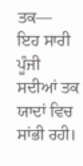ਤਕ—
ਇਹ ਸਾਰੀ ਪੂੰਜੀ
ਸਦੀਆਂ ਤਕ ਯਾਦਾਂ ਵਿਚ ਸਾਂਭੀ ਰਹੀ।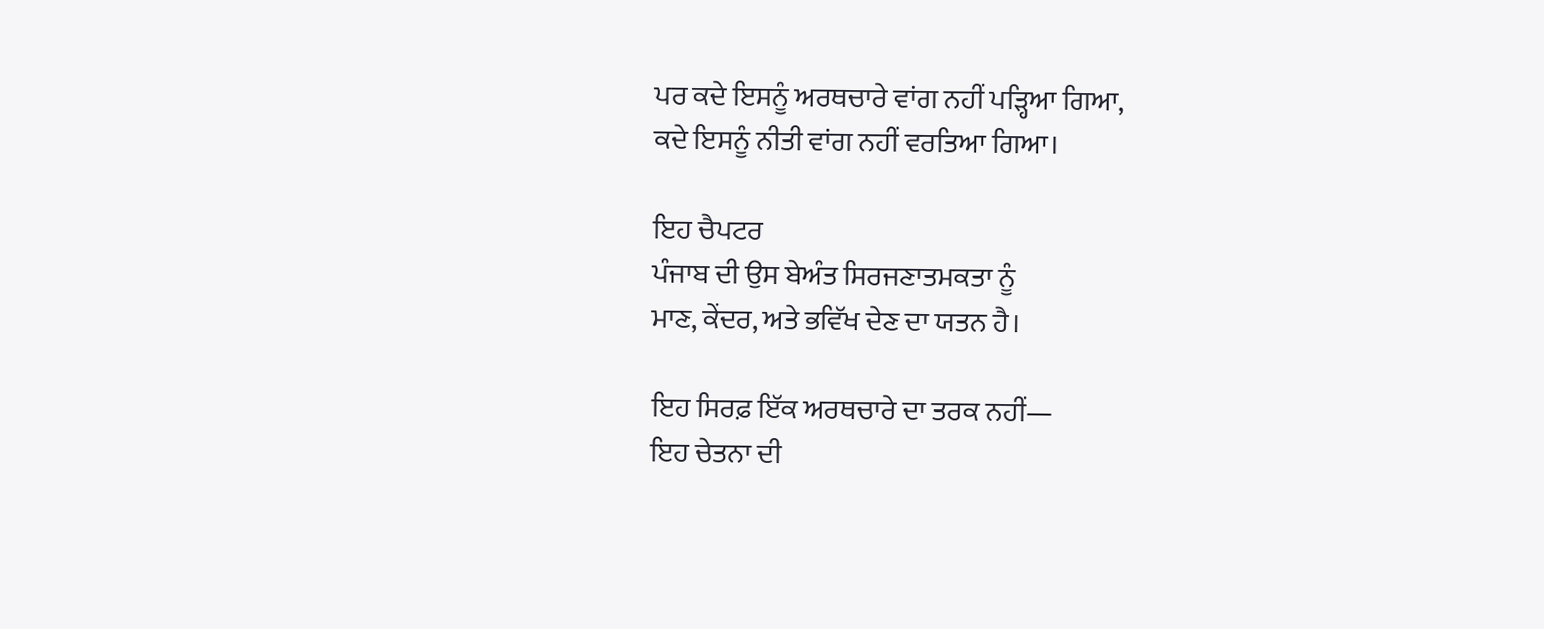ਪਰ ਕਦੇ ਇਸਨੂੰ ਅਰਥਚਾਰੇ ਵਾਂਗ ਨਹੀਂ ਪੜ੍ਹਿਆ ਗਿਆ,
ਕਦੇ ਇਸਨੂੰ ਨੀਤੀ ਵਾਂਗ ਨਹੀਂ ਵਰਤਿਆ ਗਿਆ।

ਇਹ ਚੈਪਟਰ
ਪੰਜਾਬ ਦੀ ਉਸ ਬੇਅੰਤ ਸਿਰਜਣਾਤਮਕਤਾ ਨੂੰ
ਮਾਣ, ਕੇਂਦਰ, ਅਤੇ ਭਵਿੱਖ ਦੇਣ ਦਾ ਯਤਨ ਹੈ।

ਇਹ ਸਿਰਫ਼ ਇੱਕ ਅਰਥਚਾਰੇ ਦਾ ਤਰਕ ਨਹੀਂ—
ਇਹ ਚੇਤਨਾ ਦੀ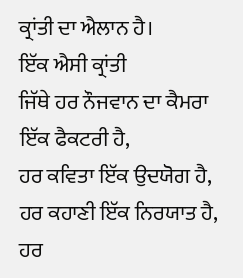ਕ੍ਰਾਂਤੀ ਦਾ ਐਲਾਨ ਹੈ।
ਇੱਕ ਐਸੀ ਕ੍ਰਾਂਤੀ
ਜਿੱਥੇ ਹਰ ਨੌਜਵਾਨ ਦਾ ਕੈਮਰਾ ਇੱਕ ਫੈਕਟਰੀ ਹੈ,
ਹਰ ਕਵਿਤਾ ਇੱਕ ਉਦਯੋਗ ਹੈ,
ਹਰ ਕਹਾਣੀ ਇੱਕ ਨਿਰਯਾਤ ਹੈ,
ਹਰ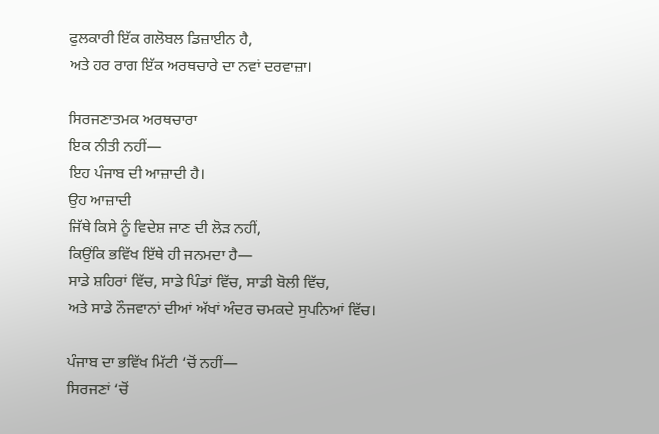ਫੁਲਕਾਰੀ ਇੱਕ ਗਲੋਬਲ ਡਿਜ਼ਾਈਨ ਹੈ,
ਅਤੇ ਹਰ ਰਾਗ ਇੱਕ ਅਰਥਚਾਰੇ ਦਾ ਨਵਾਂ ਦਰਵਾਜ਼ਾ।

ਸਿਰਜਣਾਤਮਕ ਅਰਥਚਾਰਾ
ਇਕ ਨੀਤੀ ਨਹੀਂ—
ਇਹ ਪੰਜਾਬ ਦੀ ਆਜ਼ਾਦੀ ਹੈ।
ਉਹ ਆਜ਼ਾਦੀ
ਜਿੱਥੇ ਕਿਸੇ ਨੂੰ ਵਿਦੇਸ਼ ਜਾਣ ਦੀ ਲੋੜ ਨਹੀਂ,
ਕਿਉਂਕਿ ਭਵਿੱਖ ਇੱਥੇ ਹੀ ਜਨਮਦਾ ਹੈ—
ਸਾਡੇ ਸ਼ਹਿਰਾਂ ਵਿੱਚ, ਸਾਡੇ ਪਿੰਡਾਂ ਵਿੱਚ, ਸਾਡੀ ਬੋਲੀ ਵਿੱਚ,
ਅਤੇ ਸਾਡੇ ਨੌਜਵਾਨਾਂ ਦੀਆਂ ਅੱਖਾਂ ਅੰਦਰ ਚਮਕਦੇ ਸੁਪਨਿਆਂ ਵਿੱਚ।

ਪੰਜਾਬ ਦਾ ਭਵਿੱਖ ਮਿੱਟੀ ‘ਚੋਂ ਨਹੀਂ—
ਸਿਰਜਣਾਂ ‘ਚੋਂ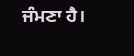ਜੰਮਣਾ ਹੈ।